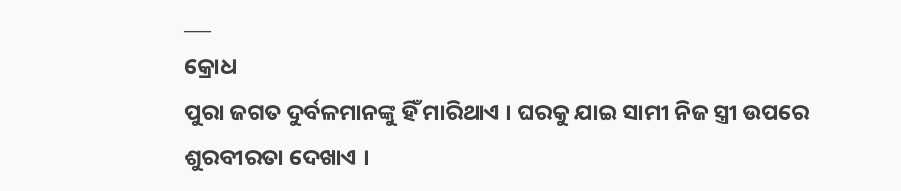___
କ୍ରୋଧ
ପୁରା ଜଗତ ଦୁର୍ବଳମାନଙ୍କୁ ହିଁ ମାରିଥାଏ । ଘରକୁ ଯାଇ ସାମୀ ନିଜ ସ୍ତ୍ରୀ ଉପରେ ଶୁରବୀରତା ଦେଖାଏ ।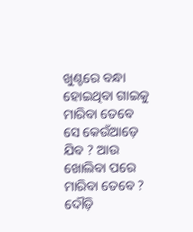ଖୁଣ୍ଟରେ ବନ୍ଧା ହୋଇଥିବା ଗାଇକୁ ମାରିବା ତେବେ ସେ କେଉଁଆଡ଼େ ଯିବ ? ଆଉ ଖୋଲିବା ପରେ ମାରିବା ତେବେ ? ଦୌଡ଼ି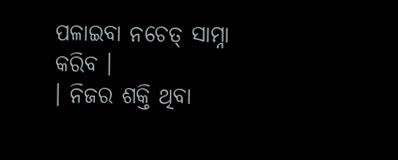ପଳାଇବା ନଚେତ୍ ସାମ୍ନା କରିବ ।
। ନିଜର ଶକ୍ତି ଥିବା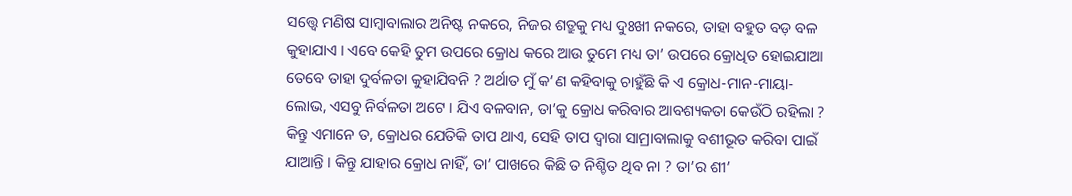ସତ୍ତ୍ୱେ ମଣିଷ ସାମ୍ବାବାଲାର ଅନିଷ୍ଟ ନକରେ, ନିଜର ଶତ୍ରୁକୁ ମଧ୍ୟ ଦୁଃଖୀ ନକରେ, ତାହା ବହୁତ ବଡ଼ ବଳ କୁହାଯାଏ । ଏବେ କେହି ତୁମ ଉପରେ କ୍ରୋଧ କରେ ଆଉ ତୁମେ ମଧ୍ୟ ତା’ ଉପରେ କ୍ରୋଧିତ ହୋଇଯାଆ ତେବେ ତାହା ଦୁର୍ବଳତା କୁହାଯିବନି ? ଅର୍ଥାତ ମୁଁ କ’ଣ କହିବାକୁ ଚାହୁଁଛି କି ଏ କ୍ରୋଧ-ମାନ-ମାୟା-ଲୋଭ, ଏସବୁ ନିର୍ବଳତା ଅଟେ । ଯିଏ ବଳବାନ, ତା’କୁ କ୍ରୋଧ କରିବାର ଆବଶ୍ୟକତା କେଉଁଠି ରହିଲା ? କିନ୍ତୁ ଏମାନେ ତ, କ୍ରୋଧର ଯେତିକି ତାପ ଥାଏ, ସେହି ତାପ ଦ୍ଵାରା ସାମ୍ରାବାଲାକୁ ବଶୀଭୂତ କରିବା ପାଇଁ ଯାଆନ୍ତି । କିନ୍ତୁ ଯାହାର କ୍ରୋଧ ନାହିଁ, ତା’ ପାଖରେ କିଛି ତ ନିଶ୍ଚିତ ଥିବ ନା ? ତା’ର ଶୀ’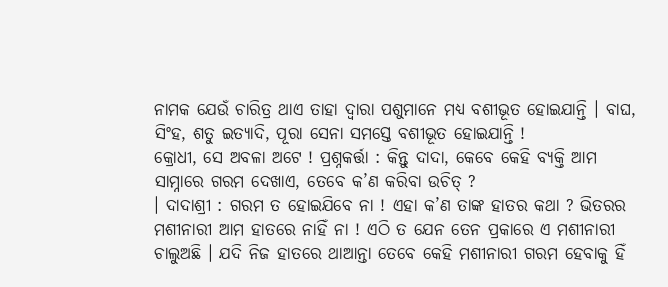ନାମକ ଯେଉଁ ଚାରିତ୍ର ଥାଏ ତାହା ଦ୍ଵାରା ପଶୁମାନେ ମଧ୍ୟ ବଶୀଭୂତ ହୋଇଯାନ୍ତି । ବାଘ, ସିଂହ, ଶତୁ ଇତ୍ୟାଦି, ପୂରା ସେନା ସମସ୍ତେ ବଶୀଭୂତ ହୋଇଯାନ୍ତି !
କ୍ରୋଧୀ, ସେ ଅବଳା ଅଟେ ! ପ୍ରଶ୍ନକର୍ତ୍ତା : କିନ୍ତୁ ଦାଦା, କେବେ କେହି ବ୍ୟକ୍ତି ଆମ ସାମ୍ନାରେ ଗରମ ଦେଖାଏ, ତେବେ କ’ଣ କରିବା ଉଚିତ୍ ?
। ଦାଦାଶ୍ରୀ : ଗରମ ତ ହୋଇଯିବେ ନା ! ଏହା କ’ଣ ତାଙ୍କ ହାତର କଥା ? ଭିତରର ମଶୀନାରୀ ଆମ ହାତରେ ନାହିଁ ନା ! ଏଠି ତ ଯେନ ତେନ ପ୍ରକାରେ ଏ ମଶୀନାରୀ ଚାଲୁଅଛି । ଯଦି ନିଜ ହାତରେ ଥାଆନ୍ତା ତେବେ କେହି ମଶୀନାରୀ ଗରମ ହେବାକୁ ହିଁ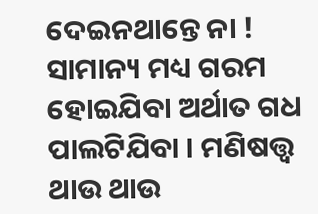ଦେଇନଥାନ୍ତେ ନା ! ସାମାନ୍ୟ ମଧ୍ୟ ଗରମ ହୋଇଯିବା ଅର୍ଥାତ ଗଧ ପାଲଟିଯିବା । ମଣିଷତ୍ତ୍ବ ଥାଉ ଥାଉ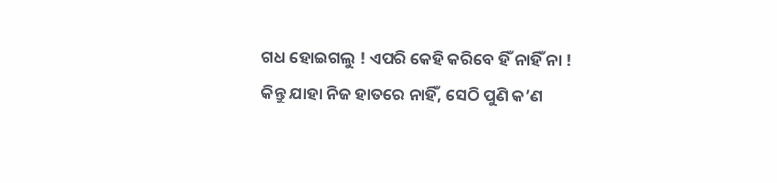ଗଧ ହୋଇଗଲୁ ! ଏପରି କେହି କରିବେ ହିଁ ନାହିଁ ନା ! କିନ୍ତୁ ଯାହା ନିଜ ହାତରେ ନାହିଁ, ସେଠି ପୁଣି କ’ଣ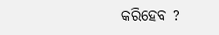କରିହେବ ?